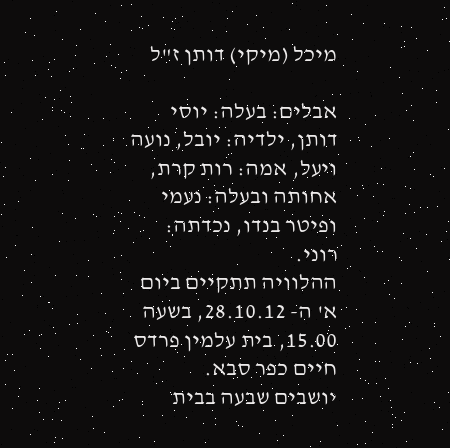מיכל (מיקי) דותן ז"ל

אבלים: בעלה: יוסי דותן, ילדיה: יובל, נועה ויעל, אמה: רות קרת, אחותה ובעלה: נעמי ופיטר בנדו, נכדתה: רוני.
ההלוויה תתקיים ביום א' ה- 28.10.12, בשעה 15.00, בית עלמין פרדס חיים כפר סבא.
יושבים שבעה בבית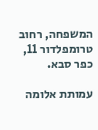המשפחה, רחוב טרומפלדור 11, כפר סבא.

עמותת אלומה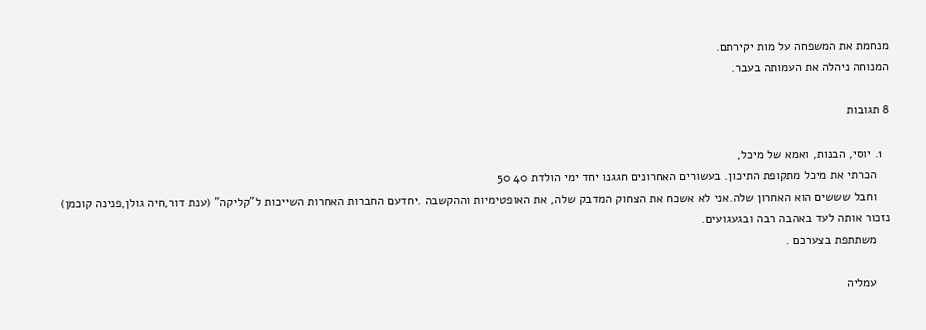מנחמת את המשפחה על מות יקירתם.
המנוחה ניהלה את העמותה בעבר.

8 תגובות

  1. יוסי, הבנות, ואמא של מיכל,
    הכרתי את מיכל מתקופת התיכון. בעשורים האחרונים חגגנו יחד ימי הולדת 40 50
    וחבל שששים הוא האחרון שלה.אני לא אשכח את הצחוק המדבק שלה, את האופטימיות וההקשבה .יחדעם החברות האחרות השייכות ל"קליקה" (ענת דור,חיה גולן,פנינה קוכמן) נזכור אותה לעד באהבה רבה ובגעגועים.
    משתתפת בצערכם .

    עמליה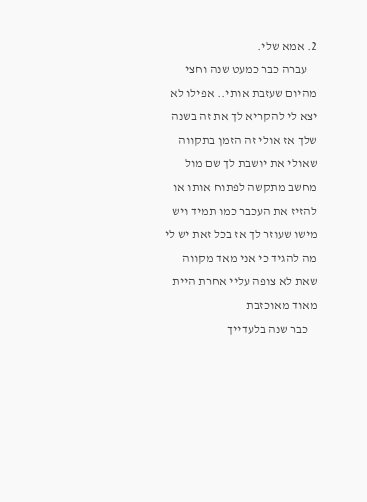2. אמא שלי.
    עברה כבר כמעט שנה וחצי מהיום שעזבת אותי.. אפילו לא יצא לי להקריא לך את זה בשנה שלך אז אולי זה הזמן בתקווה שאולי את יושבת לך שם מול מחשב מתקשה לפתוח אותו או להזיז את העכבר כמו תמיד ויש מישו שעוזר לך אז בכל זאת יש לי מה להגיד כי אני מאד מקווה שאת לא צופה עליי אחרת היית מאוד מאוכזבת
    כבר שנה בלעדייך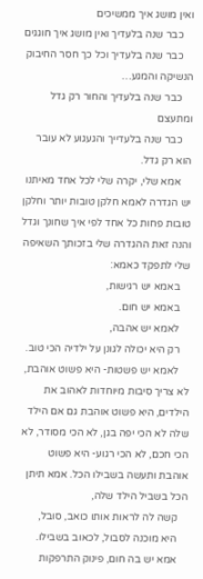ואין מושג איך ממשיכים
    כבר שנה בלעדיך ואין מושג איך חוגגים
    כבר שנה בלעדיך וכל כך חסר החיבוק הנשיקה והמגע…
    כבר שנה בלעדיך והחור רק גדל ומתעצם
    כבר שנה בלעדייך והגעגוע לא עובר הוא רק גדל.
    אמא שלי, יקרה שלי לכל אחד מאיתנו יש הגדרה לאמא חלקן טובות יותר וחלקן טובות פחות כל אחד לפי איך שחונך וגדל והנה זאת ההגדרה שלי בזכותך השאיפה שלי לתפקד כאמא:
    באמא יש רגישות,
    באמא יש חום.
    לאמא יש אהבה,
    רק היא יכולה לגונן על ילדיה הכי טוב.
    לאמא יש פשטות- היא פשוט אוהבת, לא צריך סיבות מיוחדות לאהוב את הילדים, היא פשוט אוהבת גם אם הילד שלה לא הכי יפה בגן, לא הכי מסודר, לא הכי חכם, לא הכי רגוע- היא פשוט אוהבת ותעשה בשבילו הכל. אמא תיתן הכל בשביל הילד שלה,
    קשה לה לראות אותו כואב, סובל,
    היא מוכנה לסבול, לכאוב בשבילו.
    אמא יש בה חום, פינוק התרפקות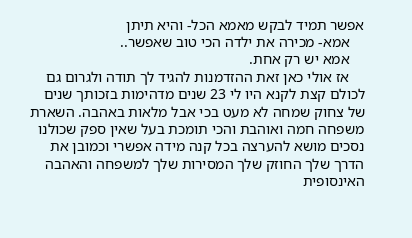אפשר תמיד לבקש מאמא הכל- והיא תיתן
    אמא- מכירה את ילדה הכי טוב שאפשר..
    אמא יש רק אחת.
    אז אולי כאן זאת ההזדמנות להגיד לך תודה ולגרום גם לכולם קצת לקנא היו לי 23 שנים מדהימות בזכותך שנים של צחוק שמחה לא מעט בכי אבל מלאות באהבה. השארת משפחה חמה ואוהבת והכי תומכת בעל שאין ספק שכולנו נסכים מושא להערצה בכל קנה מידה אפשרי וכמובן את הדרך שלך החוזק שלך המסירות שלך למשפחה והאהבה האינסופית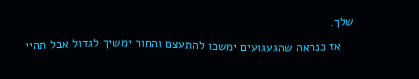שלך.
    אז כנראה שהגעגועים ימשכו להתעצם והחור ימשיך לגדול אבל תהיי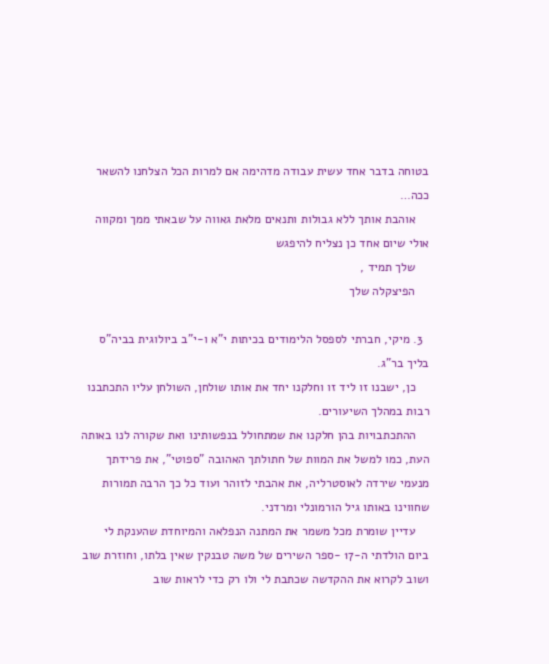בטוחה בדבר אחד עשית עבודה מדהימה אם למרות הכל הצלחנו להשאר ככה…
    אוהבת אותך ללא גבולות ותנאים מלאת גאווה על שבאתי ממך ומקווה אולי שיום אחד כן נצליח להיפגש
    שלך תמיד ,
    הפיצקלה שלך

  3. מיקי, חברתי לספסל הלימודים בכיתות י"א ו-י"ב ביולוגית בביה"ס בליך בר"ג.
    כן, ישבנו זו ליד זו וחלקנו יחד את אותו שולחן, השולחן עליו התכתבנו רבות במהלך השיעורים.
    ההתכתבויות בהן חלקנו את שמתחולל בנפשותינו ואת שקורה לנו באותה העת, כמו למשל את המוות של חתולתך האהובה "ספוטי", את פרידתך מנעמי שירדה לאוסטרליה, את אהבתי לזוהר ועוד כל כך הרבה תמורות שחווינו באותו גיל הורמונלי ומרדני.
    עדיין שומרת מכל משמר את המתנה הנפלאה והמיוחדת שהענקת לי ביום הולדתי ה-17 -ספר השירים של משה טבנקין שאין בלתו, וחוזרת שוב ושוב לקרוא את ההקדשה שכתבת לי ולו רק כדי לראות שוב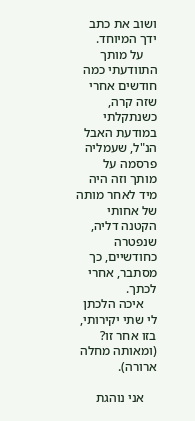ושוב את כתב ידך המיוחד.
    על מותך התוודעתי כמה חודשים אחרי שזה קרה, כשנתקלתי במודעת האבל הנ"ל, שעמליה פרסמה על מותך וזה היה מיד לאחר מותה של אחותי הקטנה דליה, שנפטרה כחודשיים, כך מסתבר, אחרי לכתך.
    איכה הלכתן לי שתי יקירותי, בזו אחר זו? (ומאותה מחלה ארורה).

    אני נוהגת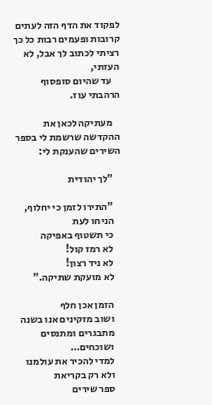לפקוד את הדף הזה לעתים קרובות ופעמים רבות כל כך רציתי לכתוב לך אבל, לא העזתי,
    עד שהיום סופסוף הרהבתי עוז.

    מעתיקה לכאן את ההקדשה שרשמת לי בספר השירים שהענקת לי:

    "לך יהודית

    "התירו לזמן כי יחלוף,
    הניחו לעת
    כי תשטוף באפיקה
    לא רמז קול!
    לא ניד רצון!
    לא מועקת שתיקה."

    הזמן אכן חלף
    ושוב מזקינים אנו בשנה
    מתבגרים ומתנסים
    ושוכחים…
    למדי להכיר את עולמנו
    ולא רק בקריאת
    ספר שירים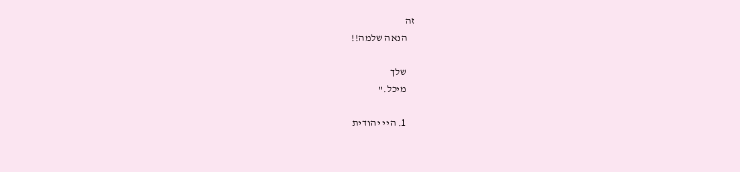זה
    הנאה שלמה!!

    שלך
    מיכל."

    1. היי יהודית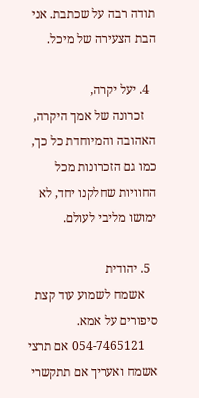תודה רבה על שכתבת. אני הבת הצעירה של מיכל.

  4. יעל יקרה,
    זכרונה של אמך היקרה, האהובה והמיוחדת כל כך, כמו גם הזכרונות מכל החוויות שחלקנו יחד, לא ימושו מליבי לעולם.

  5. יהודית
    אשמח לשמוע עוד קצת סיפורים על אמא.
    054-7465121 אם תרצי אשמח ואעריך אם תתקשרי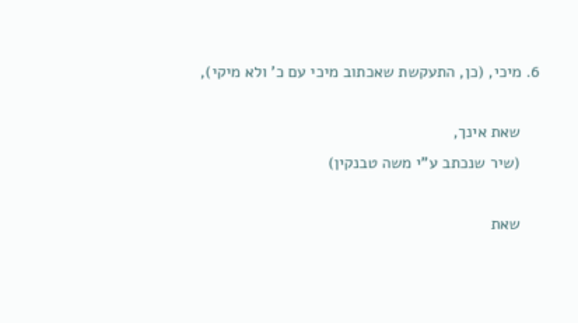6. מיכי, (כן, התעקשת שאכתוב מיכי עם כ' ולא מיקי),

    שאת אינך,
    (שיר שנכתב ע"י משה טבנקין)

    שאת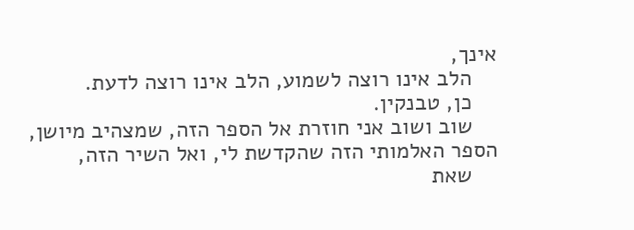אינך,
    הלב אינו רוצה לשמוע, הלב אינו רוצה לדעת.
    כן, טבנקין.
    שוב ושוב אני חוזרת אל הספר הזה, שמצהיב מיושן, הספר האלמותי הזה שהקדשת לי, ואל השיר הזה,
    שאת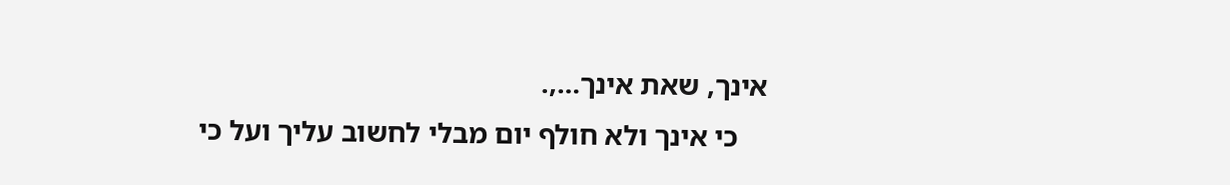אינך, שאת אינך…,.
    כי אינך ולא חולף יום מבלי לחשוב עליך ועל כי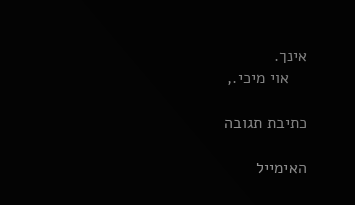אינך.
    אוי מיכי.,

כתיבת תגובה

האימייל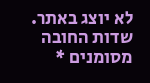לא יוצג באתר. שדות החובה מסומנים *